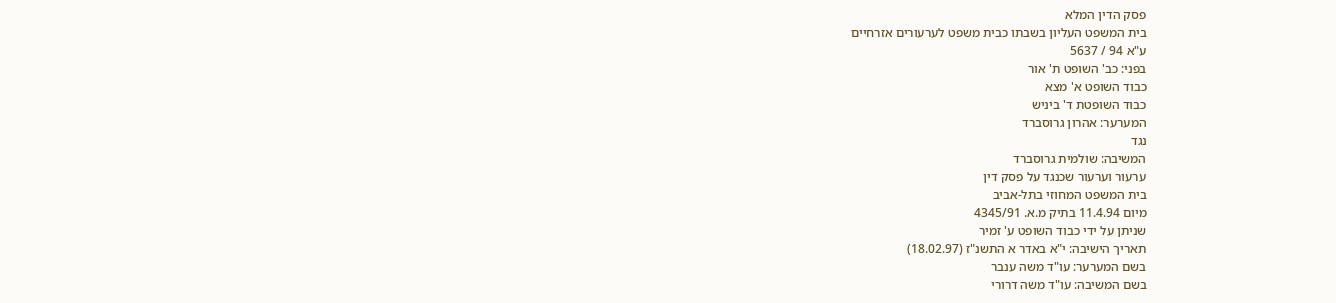פסק הדין המלא
בית המשפט העליון בשבתו כבית משפט לערעורים אזרחיים
ע"א 94 / 5637
בפני: כב' השופט ת' אור
כבוד השופט א' מצא
כבוד השופטת ד' ביניש
המערער: אהרון גרוסברד
נגד
המשיבה: שולמית גרוסברד
ערעור וערעור שכנגד על פסק דין
בית המשפט המחוזי בתל-אביב
מיום 11.4.94 בתיק מ.א. 4345/91
שניתן על ידי כבוד השופט ע' זמיר
תאריך הישיבה: י"א באדר א התשנ"ז (18.02.97)
בשם המערער: עו"ד משה ענבר
בשם המשיבה: עו"ד משה דרורי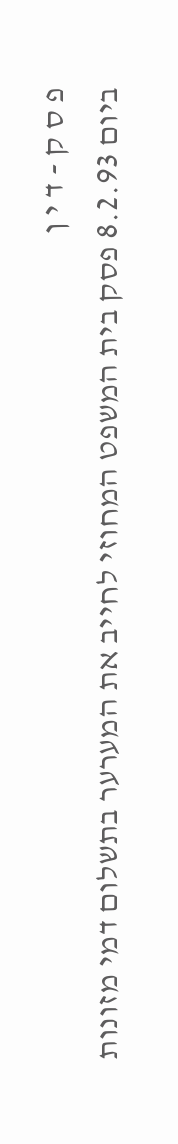פ ס ק - ד י ן
ביום 8.2.93 פסק בית המשפט המחוזי לחייב את המערער בתשלום דמי מזונות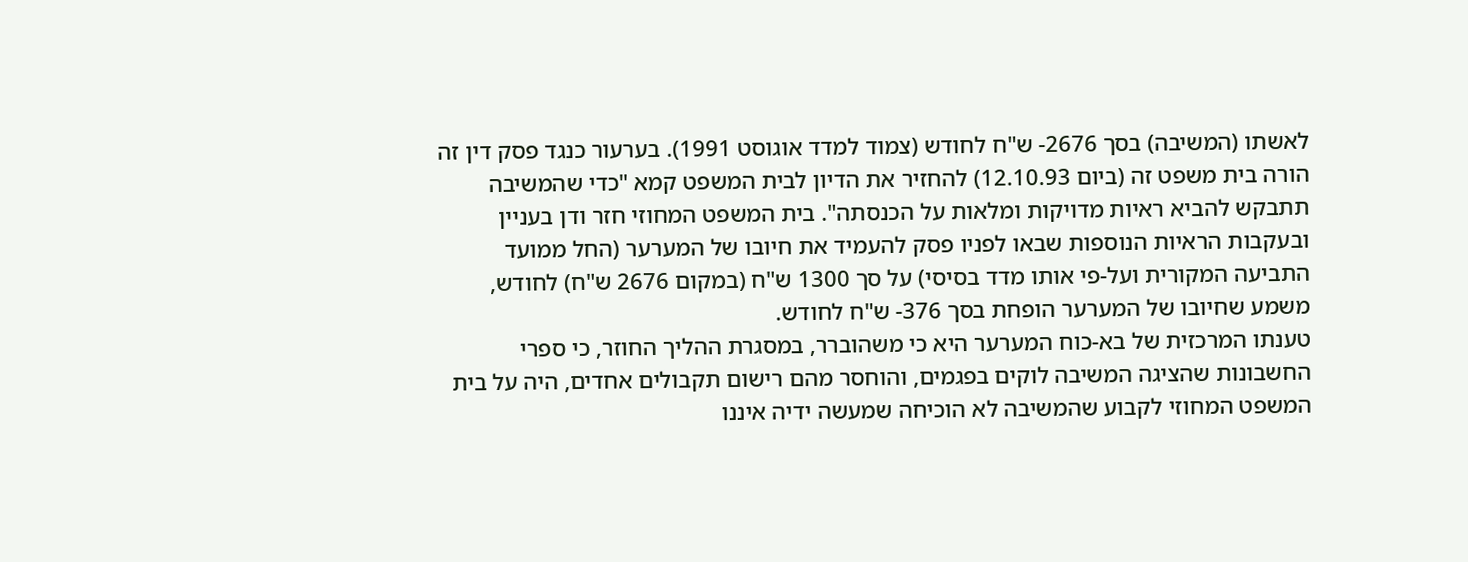לאשתו (המשיבה) בסך 2676- ש"ח לחודש (צמוד למדד אוגוסט 1991). בערעור כנגד פסק דין זה הורה בית משפט זה (ביום 12.10.93) להחזיר את הדיון לבית המשפט קמא "כדי שהמשיבה תתבקש להביא ראיות מדויקות ומלאות על הכנסתה". בית המשפט המחוזי חזר ודן בעניין ובעקבות הראיות הנוספות שבאו לפניו פסק להעמיד את חיובו של המערער (החל ממועד התביעה המקורית ועל-פי אותו מדד בסיסי) על סך 1300 ש"ח (במקום 2676 ש"ח) לחודש, משמע שחיובו של המערער הופחת בסך 376- ש"ח לחודש.
טענתו המרכזית של בא-כוח המערער היא כי משהוברר, במסגרת ההליך החוזר, כי ספרי החשבונות שהציגה המשיבה לוקים בפגמים, והוחסר מהם רישום תקבולים אחדים, היה על בית המשפט המחוזי לקבוע שהמשיבה לא הוכיחה שמעשה ידיה איננו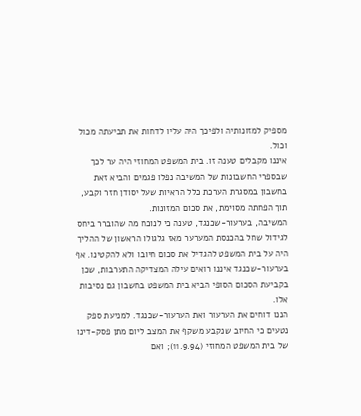מספיק למזונותיה ולפיכך היה עליו לדחות את תביעתה מכול וכול.
איננו מקבלים טענה זו. בית המשפט המחוזי היה ער לכך שבספרי החשבונות של המשיבה נפלו פגמים והביא זאת בחשבון במסגרת הערכת כלל הראיות שעל יסודן חזר וקבע, תוך הפחתה מסוימת, את סכום המזונות.
המשיבה, בערעור-שכנגד, טענה כי לנוכח מה שהוברר ביחס לגידול שחל בהכנסת המערער מאז גלגולו הראשון של ההליך היה על בית המשפט להגדיל את סכום חיובו ולא להקטינו. אף בערעור-שכנגד איננו רואים עילה המצדיקה התערבות, שכן בקביעת הסכום הסופי הביא בית המשפט בחשבון גם נסיבות אלו.
הננו דוחים את הערעור ואת הערעור-שכנגד. למניעת ספק נטעים כי החיוב שנקבע משקף את המצב ליום מתן פסק-דינו של בית המשפט המחוזי (11.9.94); ואם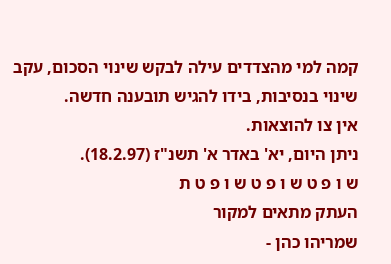קמה למי מהצדדים עילה לבקש שינוי הסכום, עקב שינוי בנסיבות, בידו להגיש תובענה חדשה.
אין צו להוצאות.
ניתן היום, יא' באדר א' תשנ"ז (18.2.97).
ש ו פ ט ש ו פ ט ש ו פ ט ת
העתק מתאים למקור
שמריהו כהן -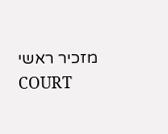מזכיר ראשי
COURT